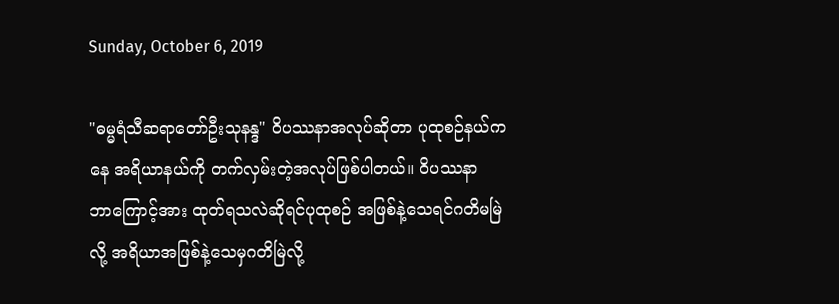Sunday, October 6, 2019

"ဓမ္မရံသီဆရာတော်ဦးသုနန္ဒ" ဝိပဿနာအလုပ်ဆိုတာ ပုထုစဉ်နယ်ကနေ အရိယာနယ်ကို တက်လှမ်းတဲ့အလုပ်ဖြစ်ပါတယ်။ ဝိပဿနာဘာ‌ကြောင့်အား ထုတ်ရသလဲဆိုရင်ပုထုစဉ် အဖြစ်နဲ့သေရင်ဂတိမမြဲလို့ အရိယာအဖြစ်နဲ့သေမှဂတိမြဲလို့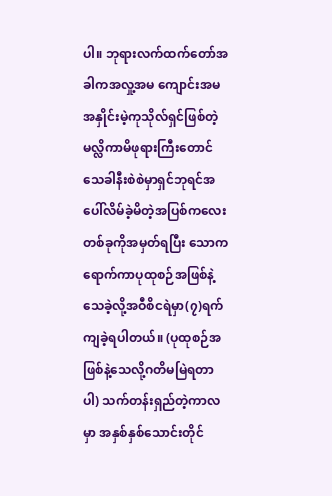ပါ။ ဘုရားလက်ထက်တော်အခါကအလှု့အမ ကျောင်းအမအနှိုင်းမဲ့ကုသိုလ်ရှင်ဖြစ်တဲ့ မလ္လိကာမိဖုရားကြီးတောင်သေခါနီးစဲစဲမှာရှင်ဘုရင်အပေါ်လိမ်ခဲ့မိတဲ့အပြစ်ကလေးတစ်ခုကိုအမှတ်ရပြီး သောကရောက်ကာပုထုစဉ်အဖြစ်နဲ့သေခဲ့လို့အဝီစိငရဲမှာ(၇)ရက်ကျခဲ့ရပါတယ်။ (ပုထုစဉ်အဖြစ်နဲ့သေလို့ဂတိမမြဲရတာပါ) သက်တန်းရှည်တဲ့ကာလမှာ အနှစ်နှစ်သောင်းတိုင်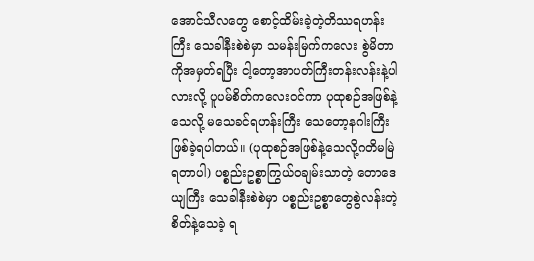အောင်သီလတွေ စောင့်ထိမ်းခဲ့တဲ့တိဿရဟန်းကြီး သေခါနီးစဲစဲမှာ သမန်းမြက်ကလေး စွဲမိတာကိုအမှတ်ရပြီး ငါ့တော့အာပတ်ကြီးတန်းလန်းနဲ့ပါလားလို့ ပူပမ်စိတ်ကလေးဝင်ကာ ပုထုစဉ်အဖြစ်နဲ့သေလို့ မသေခင်ရဟန်းကြီး သေတော့နဂါးကြီးဖြစ်ခဲ့ရပါတယ်။ (ပုထုစဉ်အဖြစ်နဲ့သေလို့ဂတိမမြဲရတာပါ) ပစ္စည်းဥစ္စာကြွယ်ဝချမ်းသာတဲ့ တောဒေယျကြီး သေခါနီးစဲစဲမှာ ပစ္စည်းဥစ္စာတွေစွဲလန်းတဲ့စိတ်နဲ့သေခဲ့ ရ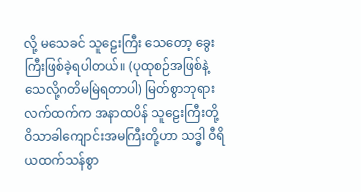လို့ မသေခင် သူဠေးကြီး သေတော့ ခွေးကြီးဖြစ်ခဲ့ရပါတယ်။ (ပုထုစဉ်အဖြစ်နဲ့သေလို့ဂတိမမြဲရတာပါ) မြတ်စွာဘုရားလက်ထက်က အနာထပိန် သူဠေးကြီးတို့ ဝိသာခါကျောင်းအမကြီးတို့ဟာ သဒ္ဓါ ဝီရိယထက်သန်စွာ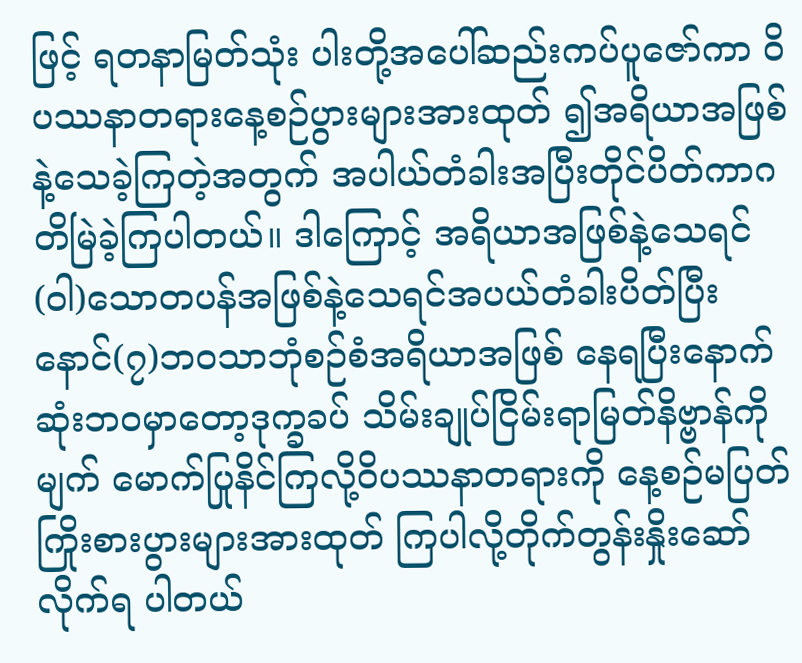ဖြင့် ရတနာမြတ်သုံး ပါးတို့အပေါ်ဆည်းကပ်ပူဇော်ကာ ဝိပဿနာတရားနေ့စဉ်ပွားများအားထုတ် ၍အရိယာအဖြစ်နဲ့သေခဲ့ကြတဲ့အတွက် အပါယ်တံခါးအပြီးတိုင်ပိတ်ကာဂတိမြဲခဲ့ကြပါတယ်။ ဒါကြောင့် အရိယာအဖြစ်နဲ့သေရင်(ဝါ)သောတပန်အဖြစ်နဲ့သေရင်အပယ်တံခါးပိတ်ပြီး နောင်(၇)ဘဝသာဘုံစဉ်စံအရိယာအဖြစ် နေရပြီးနောက်ဆုံးဘဝမှာတော့ဒုက္ခခပ် သိမ်းချုပ်ငြိမ်းရာမြတ်နိဗ္ဗာန်ကိုမျက် မောက်ပြုနိင်ကြလို့ဝိပဿနာတရားကို ‌နေ့စဉ်မပြတ် ကြိုးစားပွားများအားထုတ် ကြပါလို့တိုက်တွန်းနှိုးဆော်လိုက်ရ ပါတယ်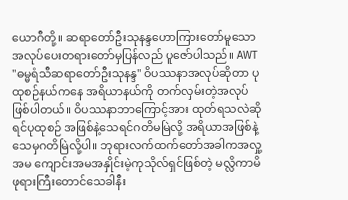ယောဂီတို့။ ဆရာတော်ဦးသုနန္ဒဟောကြားတော်မူသောအလုပ်ပေးတရားတော်မှပြန်လည် ပူဇော်ပါသည်။ AWT "ဓမ္မရံသီဆရာတော်ဦးသုနန္ဒ" ဝိပဿနာအလုပ်ဆိုတာ ပုထုစဉ်နယ်ကနေ အရိယာနယ်ကို တက်လှမ်းတဲ့အလုပ်ဖြစ်ပါတယ်။ ဝိပဿနာဘာ‌ကြောင့်အား ထုတ်ရသလဲဆိုရင်ပုထုစဉ် အဖြစ်နဲ့သေရင်ဂတိမမြဲလို့ အရိယာအဖြစ်နဲ့သေမှဂတိမြဲလို့ပါ။ ဘုရားလက်ထက်တော်အခါကအလှု့အမ ကျောင်းအမအနှိုင်းမဲ့ကုသိုလ်ရှင်ဖြစ်တဲ့ မလ္လိကာမိဖုရားကြီးတောင်သေခါနီး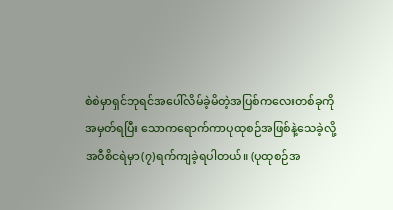စဲစဲမှာရှင်ဘုရင်အပေါ်လိမ်ခဲ့မိတဲ့အပြစ်ကလေးတစ်ခုကိုအမှတ်ရပြီး သောကရောက်ကာပုထုစဉ်အဖြစ်နဲ့သေခဲ့လို့အဝီစိငရဲမှာ(၇)ရက်ကျခဲ့ရပါတယ်။ (ပုထုစဉ်အ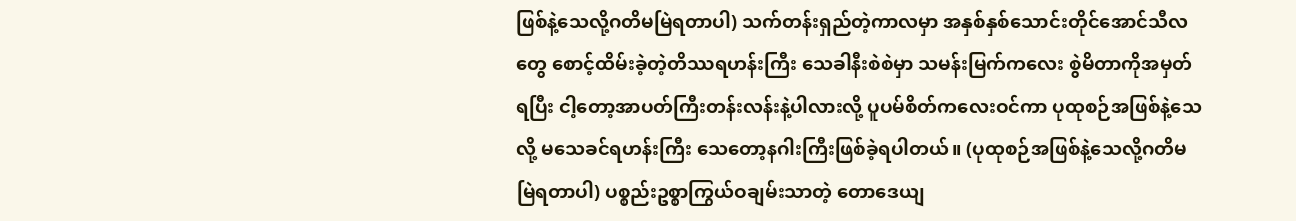ဖြစ်နဲ့သေလို့ဂတိမမြဲရတာပါ) သက်တန်းရှည်တဲ့ကာလမှာ အနှစ်နှစ်သောင်းတိုင်အောင်သီလတွေ စောင့်ထိမ်းခဲ့တဲ့တိဿရဟန်းကြီး သေခါနီးစဲစဲမှာ သမန်းမြက်ကလေး စွဲမိတာကိုအမှတ်ရပြီး ငါ့တော့အာပတ်ကြီးတန်းလန်းနဲ့ပါလားလို့ ပူပမ်စိတ်ကလေးဝင်ကာ ပုထုစဉ်အဖြစ်နဲ့သေလို့ မသေခင်ရဟန်းကြီး သေတော့နဂါးကြီးဖြစ်ခဲ့ရပါတယ်။ (ပုထုစဉ်အဖြစ်နဲ့သေလို့ဂတိမမြဲရတာပါ) ပစ္စည်းဥစ္စာကြွယ်ဝချမ်းသာတဲ့ တောဒေယျ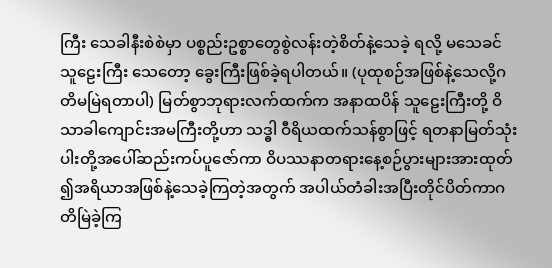ကြီး သေခါနီးစဲစဲမှာ ပစ္စည်းဥစ္စာတွေစွဲလန်းတဲ့စိတ်နဲ့သေခဲ့ ရလို့ မသေခင် သူဠေးကြီး သေတော့ ခွေးကြီးဖြစ်ခဲ့ရပါတယ်။ (ပုထုစဉ်အဖြစ်နဲ့သေလို့ဂတိမမြဲရတာပါ) မြတ်စွာဘုရားလက်ထက်က အနာထပိန် သူဠေးကြီးတို့ ဝိသာခါကျောင်းအမကြီးတို့ဟာ သဒ္ဓါ ဝီရိယထက်သန်စွာဖြင့် ရတနာမြတ်သုံး ပါးတို့အပေါ်ဆည်းကပ်ပူဇော်ကာ ဝိပဿနာတရားနေ့စဉ်ပွားများအားထုတ် ၍အရိယာအဖြစ်နဲ့သေခဲ့ကြတဲ့အတွက် အပါယ်တံခါးအပြီးတိုင်ပိတ်ကာဂတိမြဲခဲ့ကြ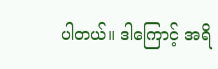ပါတယ်။ ဒါကြောင့် အရိ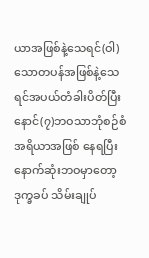ယာအဖြစ်နဲ့သေရင်(ဝါ)သောတပန်အဖြစ်နဲ့သေရင်အပယ်တံခါးပိတ်ပြီး နောင်(၇)ဘဝသာဘုံစဉ်စံအရိယာအဖြစ် နေရပြီးနောက်ဆုံးဘဝမှာတော့ဒုက္ခခပ် သိမ်းချုပ်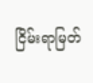ငြိမ်းရာမြတ်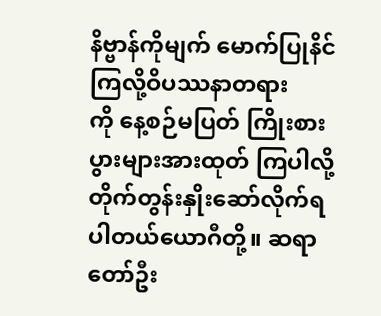နိဗ္ဗာန်ကိုမျက် မောက်ပြုနိင်ကြလို့ဝိပဿနာတရားကို ‌နေ့စဉ်မပြတ် ကြိုးစားပွားများအားထုတ် ကြပါလို့တိုက်တွန်းနှိုးဆော်လိုက်ရ ပါတယ်ယောဂီတို့။ ဆရာတော်ဦး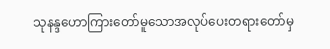သုနန္ဒဟောကြားတော်မူသောအလုပ်ပေးတရားတော်မှ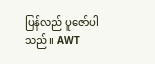ပြန်လည် ပူဇော်ပါသည်။ AWT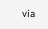via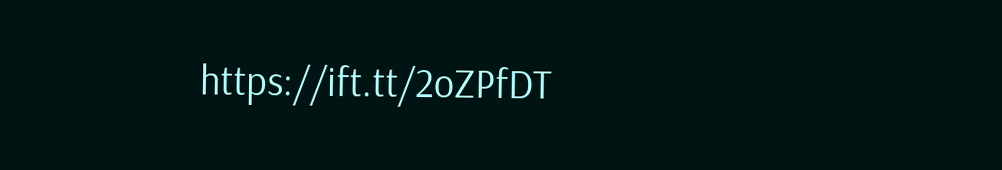https://ift.tt/2oZPfDT